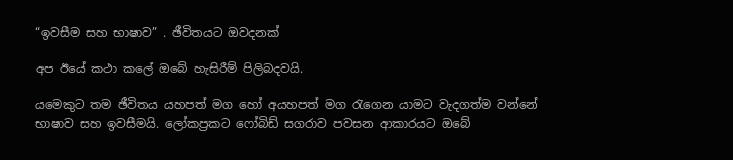“ඉවසීම සහ භාෂාව” . ඡීවිතයට ඔවදනක්

අප ඊයේ කථා කලේ ඔබේ හැසිරීම් පිලිබදවයි.

යමෙකුට තම ඡීවිතය යහපත් මග හෝ අයහපත් මග රැගෙන යාමට වැදගත්ම වන්නේ භාෂාව සහ ඉවසීමයි. ලෝකප්‍රකට ෆෝබිඩ් සගරාව පවසන ආකාරයට ඔබේ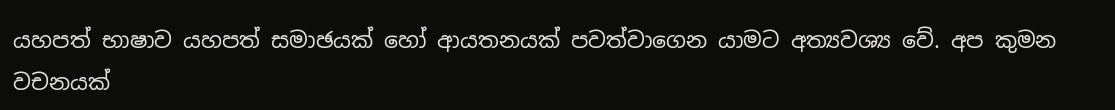යහපත් භාෂාව යහපත් සමාඡයක් හෝ ආයතනයක් පවත්වාගෙන යාමට අත්‍යවශ්‍ය වේ. අප කුමන වචනයක්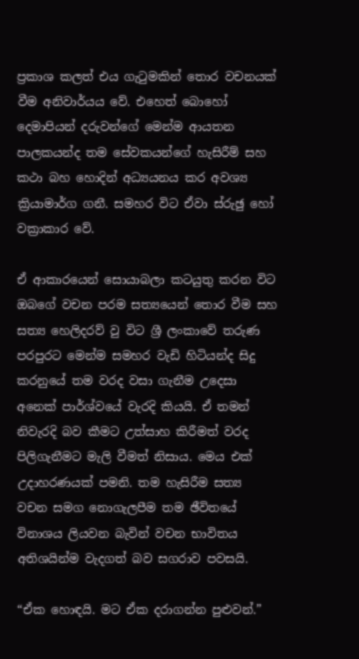ප්‍රකාශ කලත් එය ගැටුමකින් තොර වචනයක් වීම අනිවාර්යය වේ. එහෙත් බොහෝ දෙමාපියන් දරුවන්ගේ මෙන්ම ආයතන පාලකයන්ද තම සේවකයන්ගේ හැසිරීම් සහ කථා බහ හොදින් අධ්‍යයනය කර අවශ්‍ය ක්‍රියාමාර්ග ගනී. සමහර විට ඒවා ස්රුඡු හෝ වක්‍රාකාර වේ.

ඒ ආකාරයෙන් සොයාබලා කටයුතු කරන විට ඔබගේ වචන පරම සත්‍යයෙන් තොර වීම සහ සත්‍ය හෙලිදරව් වු විට ශ්‍රී ලංකාවේ තරුණ පරපුරට මෙන්ම සමහර වැඩි හිටියන්ද සිදු කරනුයේ තම වරද වසා ගැනීම උදෙසා අනෙක් පාර්ශ්වයේ වැරදි කියයි. ඒ තමන් නිවැරදි බව කීමට උත්සාහ කිරීමත් වරද පිලිගැනීමට මැලි වීමත් නිසාය. මෙය එක් උදාහරණයක් පමනි. තම හැසිරීම සත්‍ය වචන සමග නොගැලපීම තම ඡීවිතයේ විනාශය ලියවන බැවින් වචන භාවිතය අතිශයින්ම වැදගත් බව සගරාව පවසයි.

“ඒක හොඳයි. මට ඒක දරාගන්න පුළුවන්.”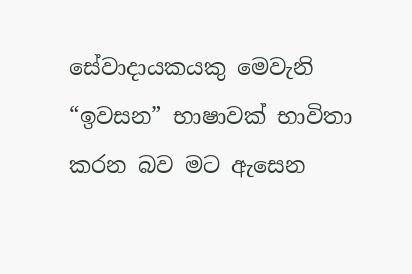සේවාදායකයකු මෙවැනි “ඉවසන” භාෂාවක් භාවිතා කරන බව මට ඇසෙන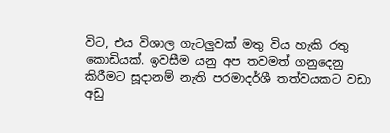විට, එය විශාල ගැටලුවක් මතු විය හැකි රතු කොඩියක්. ඉවසීම යනු අප තවමත් ගනුදෙනු කිරීමට සූදානම් නැති පරමාදර්ශී තත්වයකට වඩා අඩු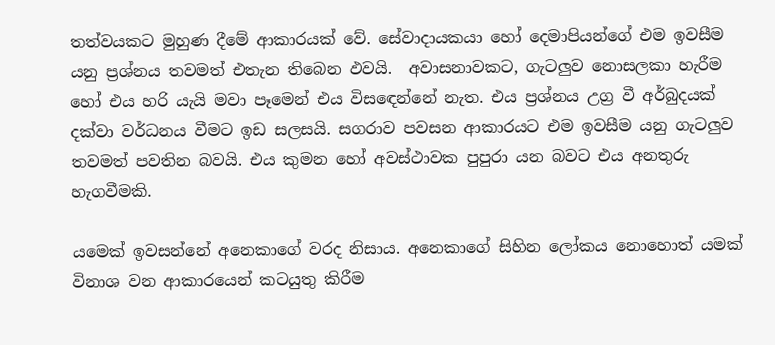තත්වයකට මුහුණ දීමේ ආකාරයක් වේ. සේවාදායකයා හෝ දෙමාපියන්ගේ එම ඉවසීම යනු ප්‍රශ්නය තවමත් එතැන තිබෙන ඵවයි.  අවාසනාවකට, ගැටලුව නොසලකා හැරීම හෝ එය හරි යැයි මවා පෑමෙන් එය විසඳෙන්නේ නැත. එය ප්‍රශ්නය උග්‍ර වී අර්බුදයක් දක්වා වර්ධනය වීමට ඉඩ සලසයි. සගරාව පවසන ආකාරයට එම ඉවසීම යනු ගැටලුව තවමත් පවතින බවයි. එය කුමන හෝ අවස්ථාවක පුපුරා යන බවට එය අනතුරු හැගවීමකි.

යමෙක් ඉවසන්නේ අනෙකාගේ වරද නිසාය. අනෙකාගේ සිහින ලෝකය නොහොත් යමක් විනාශ වන ආකාරයෙන් කටයුතු කිරීම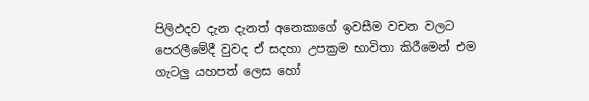පිලිඵදව දැන දැනත් අනෙකාගේ ඉවසීම වචන වලට පෙරලීමේදී වුවද ඒ සදහා උපක්‍රම භාවිතා කිරීමෙන් එම ගැටලු යහපත් ලෙස හෝ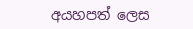අයහපත් ලෙස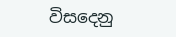විසදෙනු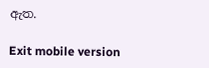ඇත.

Exit mobile version